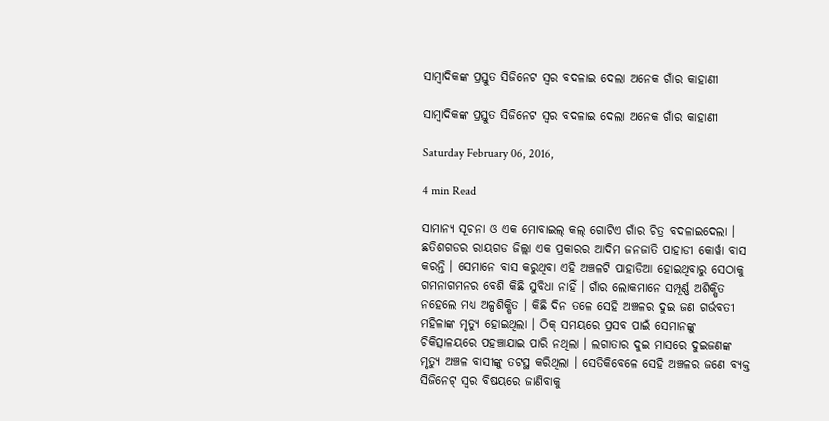ସାମ୍ବାଦିକଙ୍କ ପ୍ରସ୍ତୁତ ସିଜିନେଟ ସ୍ଵର ବଦଳାଇ ଦେଲା ଅନେକ ଗାଁର କାହାଣୀ

ସାମ୍ବାଦିକଙ୍କ ପ୍ରସ୍ତୁତ ସିଜିନେଟ ସ୍ଵର ବଦଳାଇ ଦେଲା ଅନେକ ଗାଁର କାହାଣୀ

Saturday February 06, 2016,

4 min Read

ସାମାନ୍ୟ ସୂଚନା ଓ ଏକ ମୋବାଇଲ୍ କଲ୍ ଗୋଟିଏ ଗାଁର ଚିତ୍ର ବଦଳାଇଦେଲା । ଛତିଶଗଡର ରାୟଗଡ ଜିଲ୍ଲା ଏକ ପ୍ରକାରର ଆଦିମ ଜନଜାତି ପାହାଡୀ କୋର୍ୱା ବାସ କରନ୍ତି । ସେମାନେ ବାସ କରୁଥିବା ଏହି ଅଞ୍ଚଳଟି ପାହାଡିଆ ହୋଇଥିବାରୁ ସେଠାକୁ ଗମନାଗମନର ବେଶି କିଛି ସୁବିଧା ନାହିଁ । ଗାଁର ଲୋକମାନେ ସମ୍ପୂର୍ଣ୍ଣ ଅଶିକ୍ଷିତ ନହେଲେ ମଧ୍ୟ ଅଳ୍ପଶିକ୍ଷିତ । କିଛି ଦିନ ତଳେ ସେହି ଅଞ୍ଚଳର ଦୁଇ ଜଣ ଗର୍ଭବତୀ ମହିଳାଙ୍କ ମୃତ୍ୟୁ ହୋଇଥିଲା । ଠିକ୍ ସମୟରେ ପ୍ରସବ ପାଇଁ ସେମାନଙ୍କୁ ଚିକିତ୍ସାଳୟରେ ପହଞ୍ଚାଯାଇ ପାରି ନଥିଲା । ଲଗାତାର ଦୁଇ ମାସରେ ଦୁଇଜଣଙ୍କ ମୃତ୍ୟୁ ଅଞ୍ଚଳ ବାସୀଙ୍କୁ ତଟସ୍ଥ କରିଥିଲା । ସେତିକିବେଳେ ସେହି ଅଞ୍ଚଳର ଜଣେ ବ୍ୟକ୍ତ ସିଜିନେଟ୍ ସ୍ୱର ବିଷୟରେ ଜାଣିବାକୁ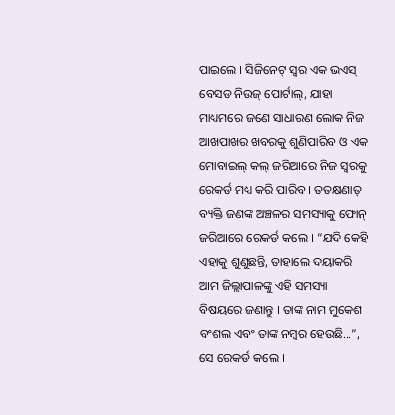ପାଇଲେ । ସିଜିନେଟ୍ ସ୍ୱର ଏକ ଭଏସ୍ ବେସଡ ନିଉଜ୍ ପୋର୍ଟାଲ୍, ଯାହା ମାଧ୍ୟମରେ ଜଣେ ସାଧାରଣ ଲୋକ ନିଜ ଆଖପାଖର ଖବରକୁ ଶୁଣିପାରିବ ଓ ଏକ ମୋବାଇଲ୍ କଲ୍ ଜରିଆରେ ନିଜ ସ୍ୱରକୁ ରେକର୍ଡ ମଧ୍ୟ କରି ପାରିବ । ତତକ୍ଷଣାତ୍ ବ୍ୟକ୍ତି ଜଣଙ୍କ ଅଞ୍ଚଳର ସମସ୍ୟାକୁ ଫୋନ୍ ଜରିଆରେ ରେକର୍ଡ କଲେ । “ଯଦି କେହି ଏହାକୁ ଶୁଣୁଛନ୍ତି, ତାହାଲେ ଦୟାକରି ଆମ ଜିଲ୍ଲାପାଳଙ୍କୁ ଏହି ସମସ୍ୟା ବିଷୟରେ ଜଣାନ୍ତୁ । ତାଙ୍କ ନାମ ମୁକେଶ ବଂଶଲ ଏବଂ ତାଙ୍କ ନମ୍ବର ହେଉଛି...”, ସେ ରେକର୍ଡ କଲେ ।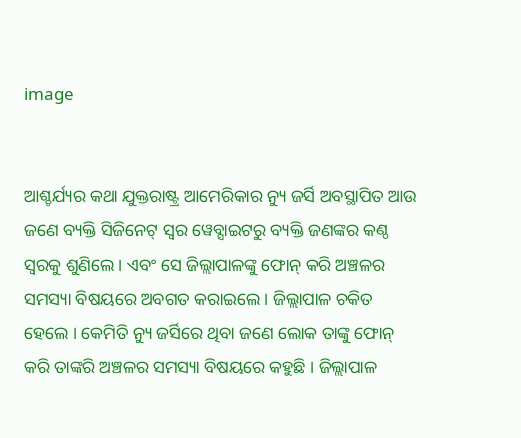image


ଆଶ୍ଚର୍ଯ୍ୟର କଥା ଯୁକ୍ତରାଷ୍ଟ୍ର ଆମେରିକାର ନ୍ୟୁ ଜର୍ସି ଅବସ୍ଥାପିତ ଆଉ ଜଣେ ବ୍ୟକ୍ତି ସିଜିନେଟ୍ ସ୍ୱର ୱେବ୍ସାଇଟରୁ ବ୍ୟକ୍ତି ଜଣଙ୍କର କଣ୍ଠ ସ୍ୱରକୁ ଶୁଣିଲେ । ଏବଂ ସେ ଜିଲ୍ଲାପାଳଙ୍କୁ ଫୋନ୍ କରି ଅଞ୍ଚଳର ସମସ୍ୟା ବିଷୟରେ ଅବଗତ କରାଇଲେ । ଜିଲ୍ଲାପାଳ ଚକିତ ହେଲେ । କେମିତି ନ୍ୟୁ ଜର୍ସିରେ ଥିବା ଜଣେ ଲୋକ ତାଙ୍କୁ ଫୋନ୍ କରି ତାଙ୍କରି ଅଞ୍ଚଳର ସମସ୍ୟା ବିଷୟରେ କହୁଛି । ଜିଲ୍ଲାପାଳ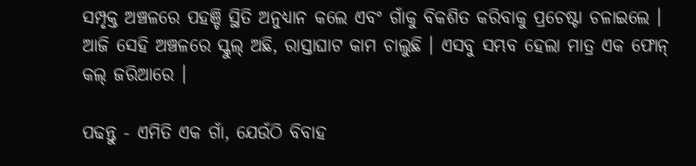ସମ୍ପୃକ୍ତ ଅଞ୍ଚଳରେ ପହଞ୍ଚି ସ୍ଥିତି ଅନୁଧ୍ୟାନ କଲେ ଏବଂ ଗାଁକୁ ବିକଶିତ କରିବାକୁ ପ୍ରଚେଷ୍ଟା ଚଳାଇଲେ । ଆଜି ସେହି ଅଞ୍ଚଳରେ ସ୍କୁଲ୍ ଅଛି, ରାସ୍ତାଘାଟ କାମ ଚାଲୁଛି । ଏସବୁ ସମ୍ଭବ ହେଲା ମାତ୍ର ଏକ ଫୋନ୍ କଲ୍ ଜରିଆରେ ।

ପଢନ୍ତୁ - ଏମିତି ଏକ ଗାଁ, ଯେଉଁଠି ବିବାହ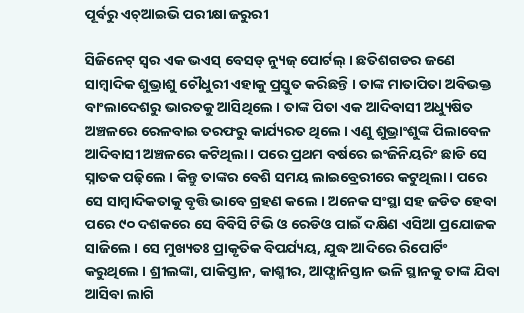ପୂର୍ବରୁ ଏଚ୍ଆଇଭି ପରୀକ୍ଷା ଜରୁରୀ

ସିଜିନେଟ୍ ସ୍ୱର ଏକ ଭଏସ୍ ବେସଡ୍ ନ୍ୟୁଜ୍ ପୋର୍ଟଲ୍ । ଛତିଶଗଡର ଜଣେ ସାମ୍ବାଦିକ ଶୁଭ୍ରାଶୁ ଚୌଧୁରୀ ଏହାକୁ ପ୍ରସ୍ତୁତ କରିଛନ୍ତି । ତାଙ୍କ ମାତାପିତା ଅବିଭକ୍ତ ବାଂଲାଦେଶରୁ ଭାରତକୁ ଆସିଥିଲେ । ତାଙ୍କ ପିତା ଏକ ଆଦିବାସୀ ଅଧ୍ୟୁଷିତ ଅଞ୍ଚଳରେ ରେଳବାଇ ତରଫରୁ କାର୍ଯ୍ୟରତ ଥିଲେ । ଏଣୁ ଶୁଭ୍ରାଂଶୁଙ୍କ ପିଲାବେଳ ଆଦିବାସୀ ଅଞ୍ଚଳରେ କଟିଥିଲା । ପରେ ପ୍ରଥମ ବର୍ଷରେ ଇଂଜିନିୟରିଂ ଛାଡି ସେ ସ୍ନାତକ ପଢ଼ିଲେ । କିନ୍ତୁ ତାଙ୍କର ବେଶି ସମୟ ଲାଇବ୍ରେରୀରେ କଟୁଥିଲା । ପରେ ସେ ସାମ୍ବାଦିକତାକୁ ବୃତ୍ତି ଭାବେ ଗ୍ରହଣ କଲେ । ଅନେକ ସଂସ୍ଥା ସହ ଜଡିତ ହେବା ପରେ ୯୦ ଦଶକରେ ସେ ବିବିସି ଟିଭି ଓ ରେଡିଓ ପାଇଁ ଦକ୍ଷିଣ ଏସିଆ ପ୍ରଯୋଜକ ସାଜିଲେ । ସେ ମୁଖ୍ୟତଃ ପ୍ରାକୃତିକ ବିପର୍ଯ୍ୟୟ, ଯୁଦ୍ଧ ଆଦିରେ ରିପୋର୍ଟିଂ କରୁଥିଲେ । ଶ୍ରୀଲଙ୍କା, ପାକିସ୍ତାନ, କାଶ୍ମୀର, ଆଫ୍ଗାନିସ୍ତାନ ଭଳି ସ୍ଥାନକୁ ତାଙ୍କ ଯିବା ଆସିବା ଲାଗି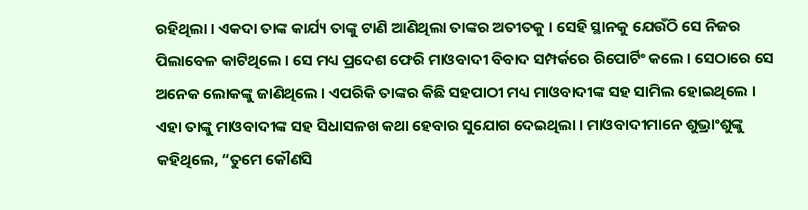ରହିଥିଲା । ଏକଦା ତାଙ୍କ କାର୍ଯ୍ୟ ତାଙ୍କୁ ଟାଣି ଆଣିଥିଲା ତାଙ୍କର ଅତୀତକୁ । ସେହି ସ୍ଥାନକୁ ଯେଉଁଠି ସେ ନିଜର ପିଲାବେଳ କାଟିଥିଲେ । ସେ ମଧ୍ୟ ପ୍ରଦେଶ ଫେରି ମାଓବାଦୀ ବିବାଦ ସମ୍ପର୍କରେ ରିପୋର୍ଟିଂ କଲେ । ସେଠାରେ ସେ ଅନେକ ଲୋକଙ୍କୁ ଜାଣିଥିଲେ । ଏପରିକି ତାଙ୍କର କିଛି ସହପାଠୀ ମଧ୍ୟ ମାଓବାଦୀଙ୍କ ସହ ସାମିଲ ହୋଇଥିଲେ । ଏହା ତାଙ୍କୁ ମାଓବାଦୀଙ୍କ ସହ ସିଧାସଳଖ କଥା ହେବାର ସୁଯୋଗ ଦେଇଥିଲା । ମାଓବାଦୀମାନେ ଶୁଭ୍ରାଂଶୁଙ୍କୁ କହିଥିଲେ, “ତୁମେ କୌଣସି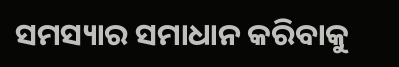ସମସ୍ୟାର ସମାଧାନ କରିବାକୁ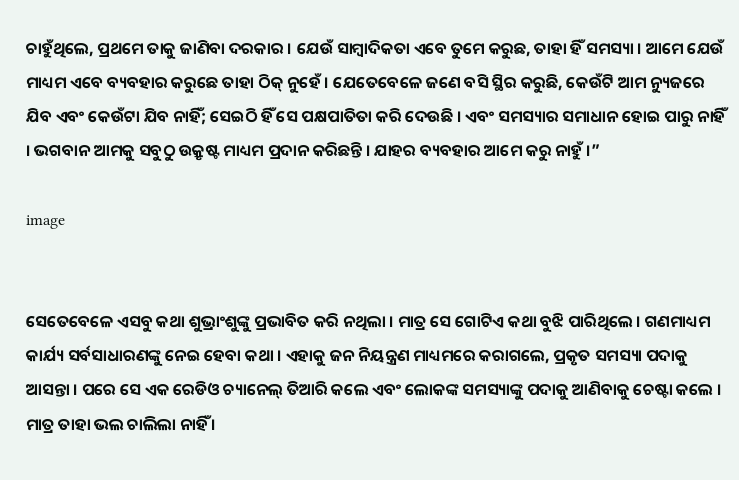ଚାହୁଁଥିଲେ, ପ୍ରଥମେ ତାକୁ ଜାଣିବା ଦରକାର । ଯେଉଁ ସାମ୍ବାଦିକତା ଏବେ ତୁମେ କରୁଛ, ତାହା ହିଁ ସମସ୍ୟା । ଆମେ ଯେଉଁ ମାଧ୍ୟମ ଏବେ ବ୍ୟବହାର କରୁଛେ ତାହା ଠିକ୍ ନୁହେଁ । ଯେତେବେଳେ ଜଣେ ବସି ସ୍ଥିର କରୁଛି, କେଉଁଟି ଆମ ନ୍ୟୁଜରେ ଯିବ ଏବଂ କେଉଁଟା ଯିବ ନାହିଁ; ସେଇଠି ହିଁ ସେ ପକ୍ଷପାତିତା କରି ଦେଉଛି । ଏବଂ ସମସ୍ୟାର ସମାଧାନ ହୋଇ ପାରୁ ନାହିଁ । ଭଗବାନ ଆମକୁ ସବୁଠୁ ଉକ୍ରୃଷ୍ଟ ମାଧ୍ୟମ ପ୍ରଦାନ କରିଛନ୍ତି । ଯାହର ବ୍ୟବହାର ଆମେ କରୁ ନାହୁଁ ।”

image


ସେତେବେଳେ ଏସବୁ କଥା ଶୁଭ୍ରାଂଶୁଙ୍କୁ ପ୍ରଭାବିତ କରି ନଥିଲା । ମାତ୍ର ସେ ଗୋଟିଏ କଥା ବୁଝି ପାରିଥିଲେ । ଗଣମାଧ୍ୟମ କାର୍ଯ୍ୟ ସର୍ବସାଧାରଣଙ୍କୁ ନେଇ ହେବା କଥା । ଏହାକୁ ଜନ ନିୟନ୍ତ୍ରଣ ମାଧ୍ୟମରେ କରାଗଲେ, ପ୍ରକୃତ ସମସ୍ୟା ପଦାକୁ ଆସନ୍ତା । ପରେ ସେ ଏକ ରେଡିଓ ଚ୍ୟାନେଲ୍ ତିଆରି କଲେ ଏବଂ ଲୋକଙ୍କ ସମସ୍ୟାଙ୍କୁ ପଦାକୁ ଆଣିବାକୁ ଚେଷ୍ଟା କଲେ । ମାତ୍ର ତାହା ଭଲ ଚାଲିଲା ନାହିଁ ।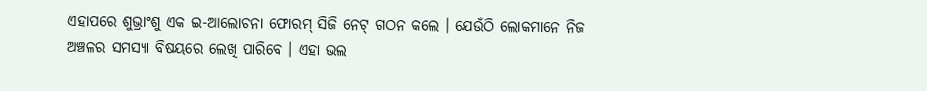ଏହାପରେ ଶୁଭ୍ରାଂଶୁ ଏକ ଇ-ଆଲୋଚନା ଫୋରମ୍ ସିଜି ନେଟ୍ ଗଠନ କଲେ । ଯେଉଁଠି ଲୋକମାନେ ନିଜ ଅଞ୍ଚଳର ସମସ୍ୟା ବିଷୟରେ ଲେଖି ପାରିବେ । ଏହା ଭଲ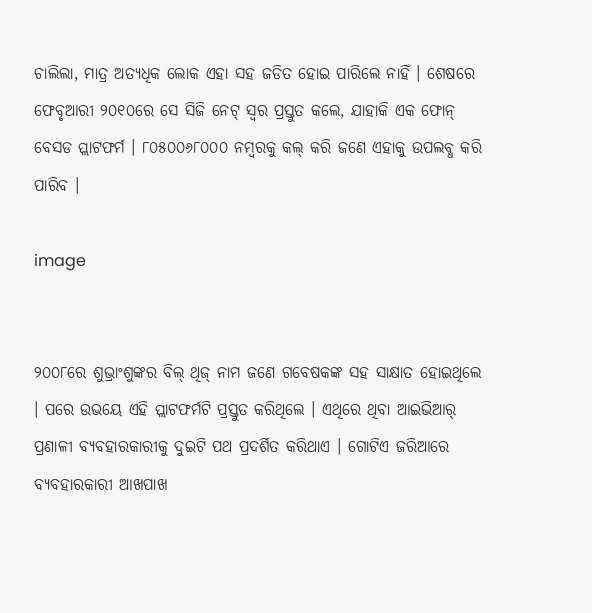ଚାଲିଲା, ମାତ୍ର ଅତ୍ୟଧିକ ଲୋକ ଏହା ସହ ଜଡିତ ହୋଇ ପାରିଲେ ନାହିଁ । ଶେଷରେ ଫେବୃଆରୀ ୨୦୧୦ରେ ସେ ସିଜି ନେଟ୍ ସ୍ୱର ପ୍ରସ୍ତୁତ କଲେ, ଯାହାକି ଏକ ଫୋନ୍ ବେସଡ ପ୍ଲାଟଫର୍ମ । ୮୦୫୦୦୬୮୦୦୦ ନମ୍ବରକୁ କଲ୍ କରି ଜଣେ ଏହାକୁ ଉପଲବ୍ଧ କରି ପାରିବ ।

image


୨୦୦୮ରେ ଶୁଭ୍ରାଂଶୁଙ୍କର ବିଲ୍ ଥିଜ୍ ନାମ ଜଣେ ଗବେଷକଙ୍କ ସହ ସାକ୍ଷାତ ହୋଇଥିଲେ । ପରେ ଉଭୟେ ଏହି ପ୍ଲାଟଫର୍ମଟି ପ୍ରସ୍ତୁତ କରିଥିଲେ । ଏଥିରେ ଥିବା ଆଇଭିଆର୍ ପ୍ରଣାଳୀ ବ୍ୟବହାରକାରୀକୁ ଦୁଇଟି ପଥ ପ୍ରଦର୍ଶିତ କରିଥାଏ । ଗୋଟିଏ ଜରିଆରେ ବ୍ୟବହାରକାରୀ ଆଖପାଖ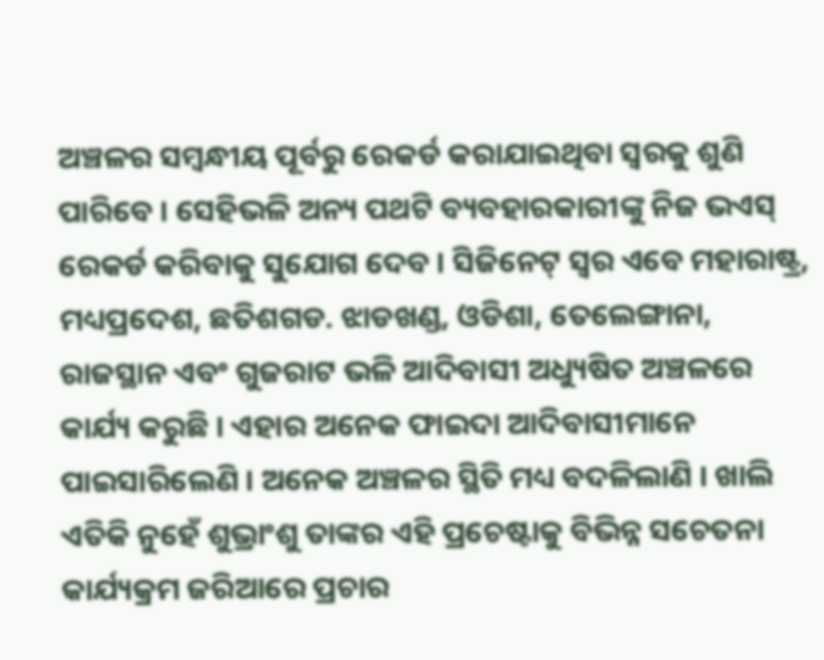ଅଞ୍ଚଳର ସମ୍ବନ୍ଧୀୟ ପୂର୍ବରୁ ରେକର୍ଡ କରାଯାଇଥିବା ସ୍ୱରକୁ ଶୁଣି ପାରିବେ । ସେହିଭଳି ଅନ୍ୟ ପଥଟି ବ୍ୟବହାରକାରୀଙ୍କୁ ନିଜ ଭଏସ୍ ରେକର୍ଡ କରିବାକୁ ସୁଯୋଗ ଦେବ । ସିଜିନେଟ୍ ସ୍ୱର ଏବେ ମହାରାଷ୍ଟ୍ର, ମଧ୍ୟପ୍ରଦେଶ, ଛତିଶଗଡ. ଝାଡଖଣ୍ଡ, ଓଡିଶା, ତେଲେଙ୍ଗାନା, ରାଜସ୍ଥାନ ଏବଂ ଗୁଜରାଟ ଭଳି ଆଦିବାସୀ ଅଧ୍ୟୁଷିତ ଅଞ୍ଚଳରେ କାର୍ଯ୍ୟ କରୁଛି । ଏହାର ଅନେକ ଫାଇଦା ଆଦିବାସୀମାନେ ପାଇସାରିଲେଣି । ଅନେକ ଅଞ୍ଚଳର ସ୍ଥିତି ମଧ୍ୟ ବଦଳିଲାଣି । ଖାଲି ଏତିକି ନୁହେଁ ଶୁଭ୍ରାଂଶୁ ତାଙ୍କର ଏହି ପ୍ରଚେଷ୍ଟାକୁ ବିଭିନ୍ନ ସଚେତନା କାର୍ଯ୍ୟକ୍ରମ ଜରିଆରେ ପ୍ରଚାର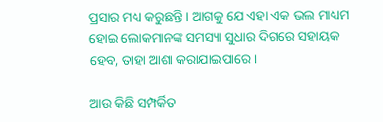ପ୍ରସାର ମଧ୍ୟ କରୁଛନ୍ତି । ଆଗକୁ ଯେ ଏହା ଏକ ଭଲ ମାଧ୍ୟମ ହୋଇ ଲୋକମାନଙ୍କ ସମସ୍ୟା ସୁଧାର ଦିଗରେ ସହାୟକ ହେବ, ତାହା ଆଶା କରାଯାଇପାରେ ।

ଆଉ କିଛି ସମ୍ପର୍କିତ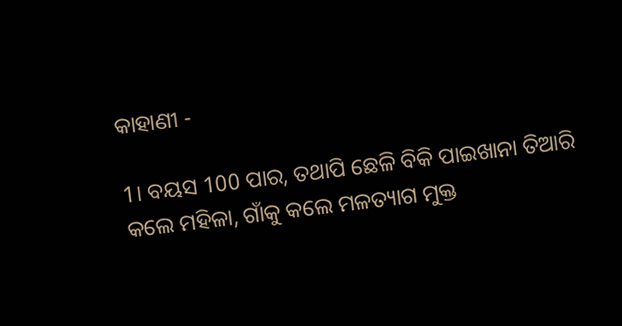କାହାଣୀ -

1। ବୟସ 100 ପାର, ତଥାପି ଛେଳି ବିକି ପାଇଖାନା ତିଆରି କଲେ ମହିଳା, ଗାଁକୁ କଲେ ମଳତ୍ୟାଗ ମୁକ୍ତ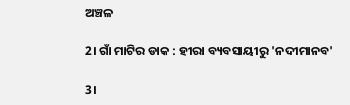ଅଞ୍ଚଳ

2। ଗାଁ ମାଟିର ଡାକ : ହୀରା ବ୍ୟବସାୟୀରୁ 'ନଦୀମାନବ'

3।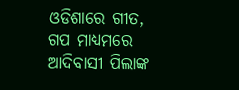ଓଡିଶାରେ ଗୀତ, ଗପ ମାଧ୍ୟମରେ ଆଦିବାସୀ ପିଲାଙ୍କ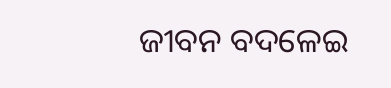ଜୀବନ ବଦଳେଇ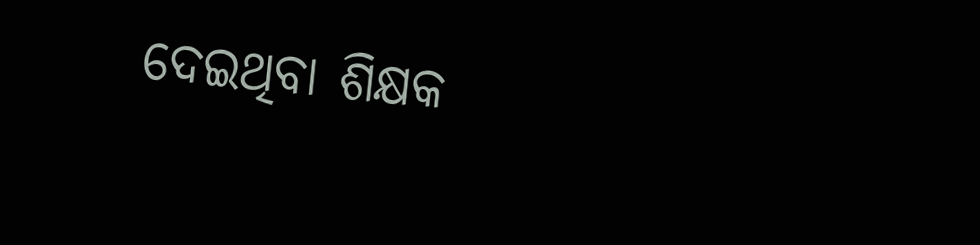ଦେଇଥିବା ଶିକ୍ଷକ